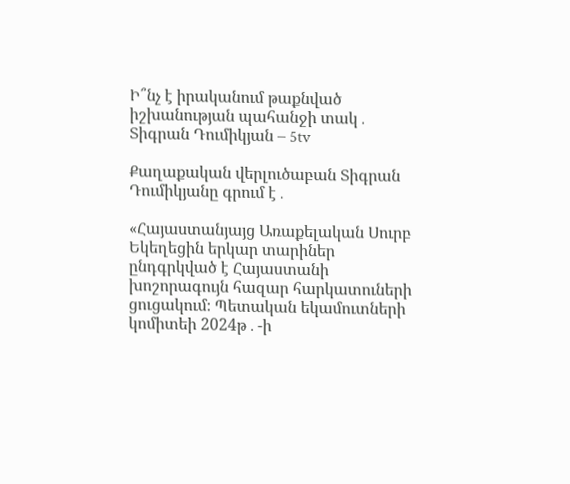Ի՞նչ է իրականում թաքնված իշխանության պահանջի տակ․ Տիգրան Դումիկյան – 5tv

Քաղաքական վերլուծաբան Տիգրան Դումիկյանը գրում է․

«Հայաստանյայց Առաքելական Սուրբ Եկեղեցին երկար տարիներ ընդգրկված է Հայաստանի խոշորագույն հազար հարկատուների ցուցակում։ Պետական եկամուտների կոմիտեի 2024թ․-ի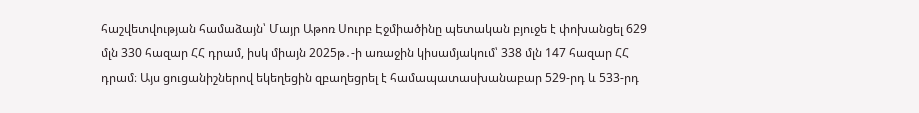հաշվետվության համաձայն՝ Մայր Աթոռ Սուրբ Էջմիածինը պետական բյուջե է փոխանցել 629 մլն 330 հազար ՀՀ դրամ, իսկ միայն 2025թ․-ի առաջին կիսամյակում՝ 338 մլն 147 հազար ՀՀ դրամ։ Այս ցուցանիշներով եկեղեցին զբաղեցրել է համապատասխանաբար 529-րդ և 533-րդ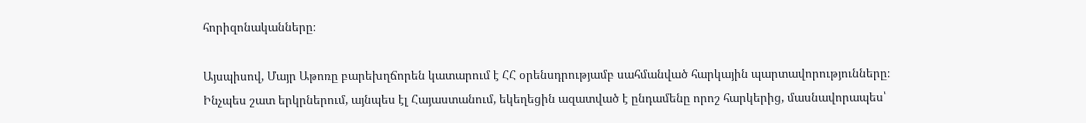հորիզոնականները։

Այսպիսով, Մայր Աթոռը բարեխղճորեն կատարում է ՀՀ օրենսդրությամբ սահմանված հարկային պարտավորությունները։ Ինչպես շատ երկրներում, այնպես էլ Հայաստանում, եկեղեցին ազատված է ընդամենը որոշ հարկերից, մասնավորապես՝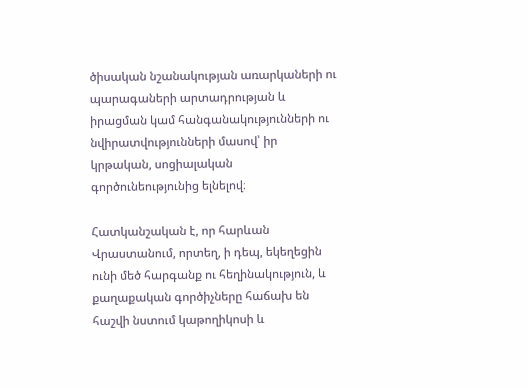ծիսական նշանակության առարկաների ու պարագաների արտադրության և իրացման կամ հանգանակությունների ու նվիրատվությունների մասով՝ իր կրթական, սոցիալական գործունեությունից ելնելով։

Հատկանշական է, որ հարևան Վրաստանում, որտեղ, ի դեպ, եկեղեցին ունի մեծ հարգանք ու հեղինակություն, և քաղաքական գործիչները հաճախ են հաշվի նստում կաթողիկոսի և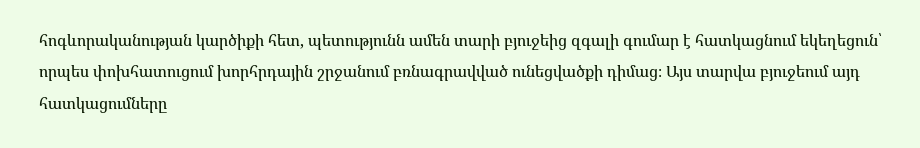հոգևորականության կարծիքի հետ, պետությունն ամեն տարի բյուջեից զգալի գումար է հատկացնում եկեղեցուն՝ որպես փոխհատուցում խորհրդային շրջանում բռնագրավված ունեցվածքի դիմաց։ Այս տարվա բյուջեում այդ հատկացումները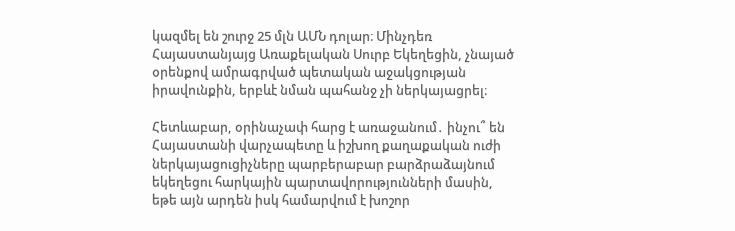կազմել են շուրջ 25 մլն ԱՄՆ դոլար։ Մինչդեռ Հայաստանյայց Առաքելական Սուրբ Եկեղեցին, չնայած օրենքով ամրագրված պետական աջակցության իրավունքին, երբևէ նման պահանջ չի ներկայացրել։

Հետևաբար, օրինաչափ հարց է առաջանում․ ինչու՞ են Հայաստանի վարչապետը և իշխող քաղաքական ուժի ներկայացուցիչները պարբերաբար բարձրաձայնում եկեղեցու հարկային պարտավորությունների մասին, եթե այն արդեն իսկ համարվում է խոշոր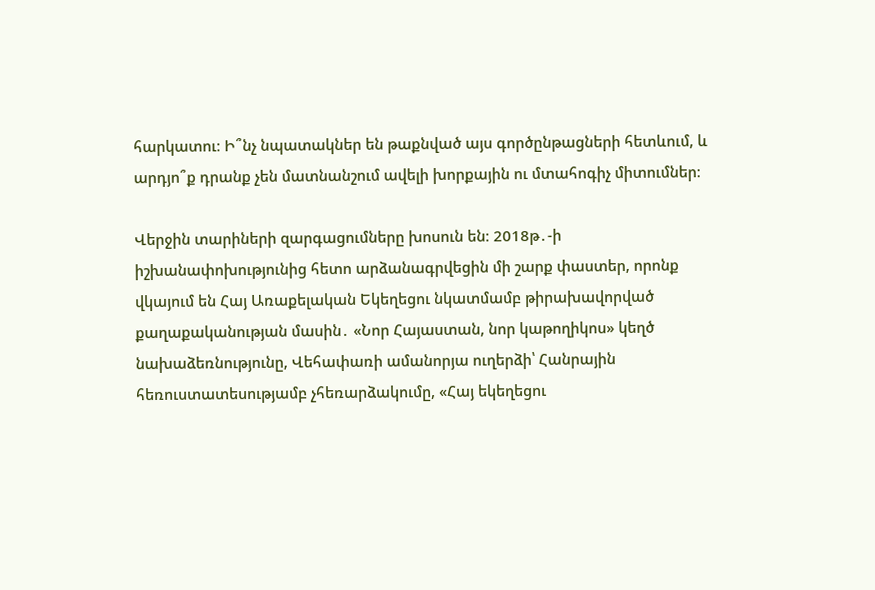հարկատու։ Ի՞նչ նպատակներ են թաքնված այս գործընթացների հետևում, և արդյո՞ք դրանք չեն մատնանշում ավելի խորքային ու մտահոգիչ միտումներ։

Վերջին տարիների զարգացումները խոսուն են։ 2018թ․-ի իշխանափոխությունից հետո արձանագրվեցին մի շարք փաստեր, որոնք վկայում են Հայ Առաքելական Եկեղեցու նկատմամբ թիրախավորված քաղաքականության մասին․ «Նոր Հայաստան, նոր կաթողիկոս» կեղծ նախաձեռնությունը, Վեհափառի ամանորյա ուղերձի՝ Հանրային հեռուստատեսությամբ չհեռարձակումը, «Հայ եկեղեցու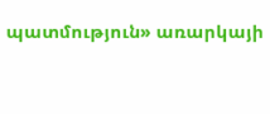պատմություն» առարկայի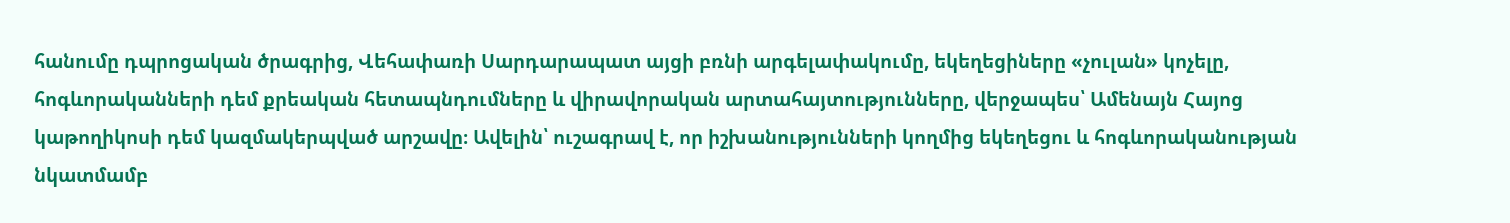հանումը դպրոցական ծրագրից, Վեհափառի Սարդարապատ այցի բռնի արգելափակումը, եկեղեցիները «չուլան» կոչելը, հոգևորականների դեմ քրեական հետապնդումները և վիրավորական արտահայտությունները, վերջապես՝ Ամենայն Հայոց կաթողիկոսի դեմ կազմակերպված արշավը։ Ավելին՝ ուշագրավ է, որ իշխանությունների կողմից եկեղեցու և հոգևորականության նկատմամբ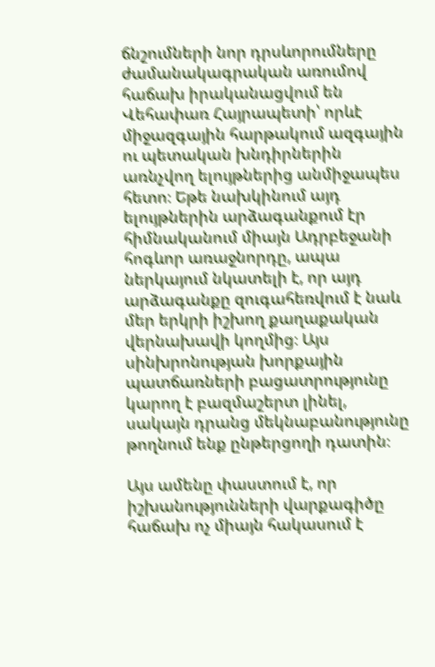ճնշումների նոր դրսևորումները ժամանակագրական առումով հաճախ իրականացվում են Վեհափառ Հայրապետի՝ որևէ միջազգային հարթակում ազգային ու պետական խնդիրներին առնչվող ելույթներից անմիջապես հետո։ Եթե նախկինում այդ ելույթներին արձագանքում էր հիմնականում միայն Ադրբեջանի հոգևոր առաջնորդը, ապա ներկայում նկատելի է, որ այդ արձագանքը զուգահեռվում է նաև մեր երկրի իշխող քաղաքական վերնախավի կողմից։ Այս սինխրոնության խորքային պատճառների բացատրությունը կարող է բազմաշերտ լինել, սակայն դրանց մեկնաբանությունը թողնում ենք ընթերցողի դատին։

Այս ամենը փաստում է, որ իշխանությունների վարքագիծը հաճախ ոչ միայն հակասում է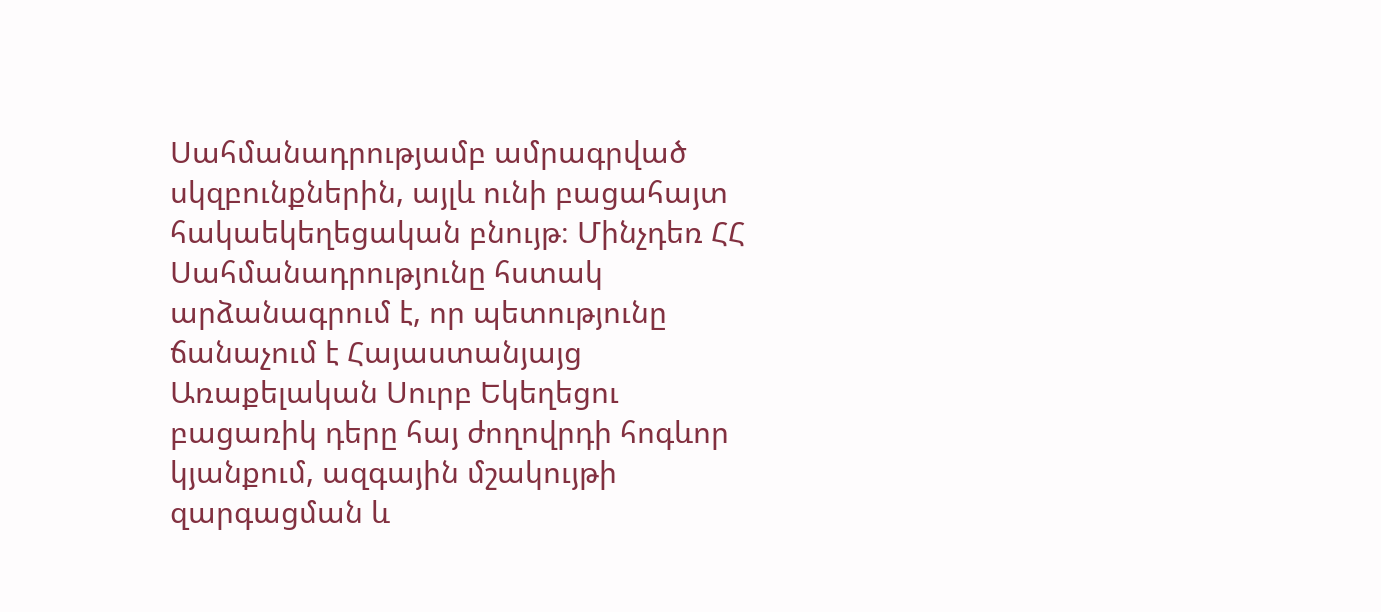Սահմանադրությամբ ամրագրված սկզբունքներին, այլև ունի բացահայտ հակաեկեղեցական բնույթ։ Մինչդեռ ՀՀ Սահմանադրությունը հստակ արձանագրում է, որ պետությունը ճանաչում է Հայաստանյայց Առաքելական Սուրբ Եկեղեցու բացառիկ դերը հայ ժողովրդի հոգևոր կյանքում, ազգային մշակույթի զարգացման և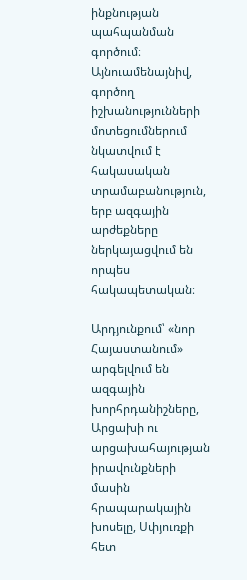ինքնության պահպանման գործում։ Այնուամենայնիվ, գործող իշխանությունների մոտեցումներում նկատվում է հակասական տրամաբանություն, երբ ազգային արժեքները ներկայացվում են որպես հակապետական։

Արդյունքում՝ «նոր Հայաստանում» արգելվում են ազգային խորհրդանիշները, Արցախի ու արցախահայության իրավունքների մասին հրապարակային խոսելը, Սփյուռքի հետ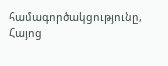համագործակցությունը, Հայոց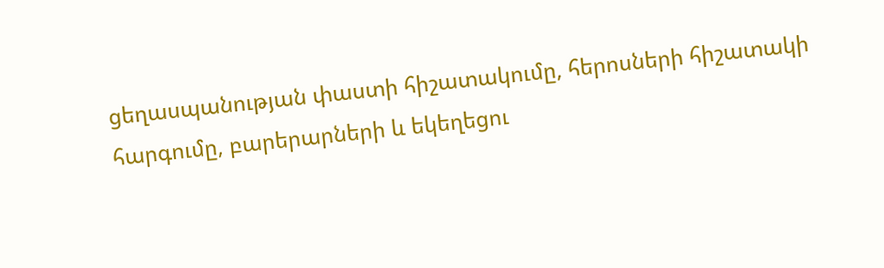ցեղասպանության փաստի հիշատակումը, հերոսների հիշատակի հարգումը, բարերարների և եկեղեցու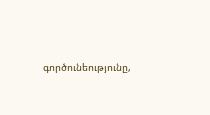գործունեությունը,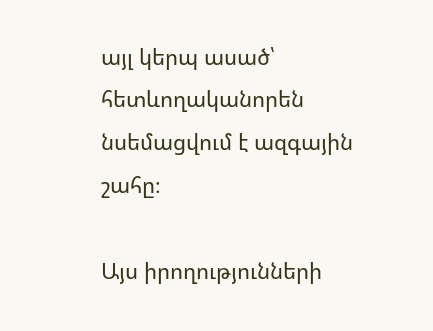այլ կերպ ասած՝ հետևողականորեն նսեմացվում է ազգային շահը։

Այս իրողությունների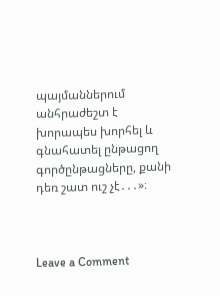պայմաններում անհրաժեշտ է խորապես խորհել և գնահատել ընթացող գործընթացները, քանի դեռ շատ ուշ չէ․․․»։



Leave a Comment